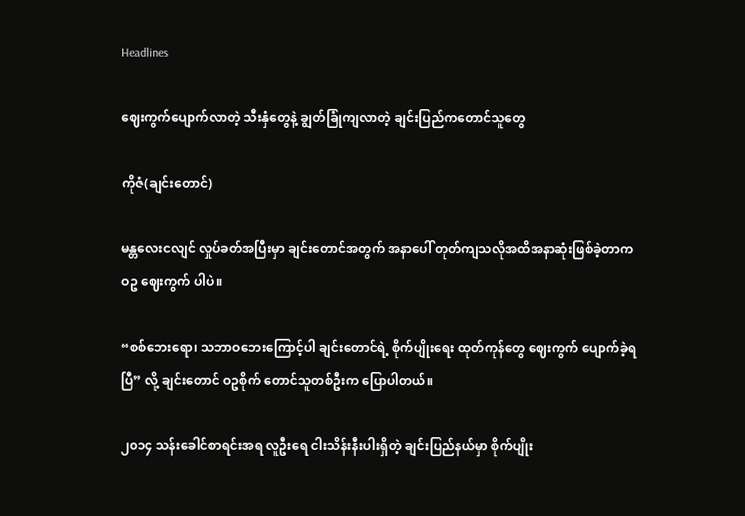Headlines

ဈေးကွက်ပျောက်လာတဲ့ သီးနှံတွေနဲ့ ချွတ်ခြုံကျလာတဲ့ ချင်းပြည်ကတောင်သူတွေ

ကိုဇံ(ချင်းတောင်)

မန္တလေးငလျင် လှုပ်ခတ်အပြီးမှာ ချင်းတောင်အတွက် အနာပေါ် တုတ်ကျသလိုအထိအနာဆုံးဖြစ်ခဲ့တာက ဝဥ ဈေးကွက် ပါပဲ။

“စစ်ဘေးရော၊ သဘာဝဘေးကြောင့်ပါ ချင်းတောင်ရဲ့ စိုက်ပျိုးရေး ထုတ်ကုန်တွေ ဈေးကွက် ပျောက်ခဲ့ရပြီ” လို့ ချင်းတောင် ဝဥစိုက် တောင်သူတစ်ဦးက ပြောပါတယ်။

၂၀၁၄ သန်းခေါင်စာရင်းအရ လူဦးရေ ငါးသိန်းနီးပါးရှိတဲ့ ချင်းပြည်နယ်မှာ စိုက်ပျိုး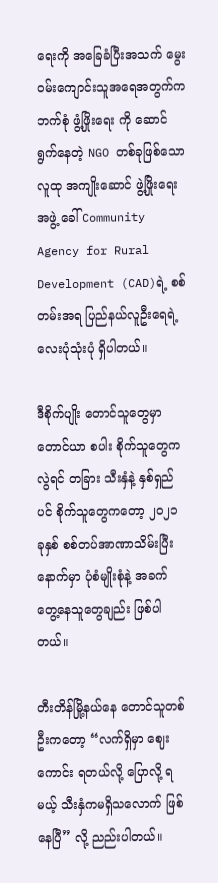ရေးကို အခြေခံပြီးအသက် မွေးဝမ်းကျောင်းသူအရေအတွက်က ဘက်စုံ ဖွံ့ဖြိုးရေး ကို ဆောင်ရွက်နေတဲ့ NGO တစ်ခုဖြစ်သော လူထု အကျိုးဆောင် ဖွဲ့ဖြိုးရေး အဖွဲ့ ခေါ် Community Agency for Rural Development (CAD)ရဲ့ စစ်တမ်းအရ ပြည်နယ်လူဦးရေရဲ့ လေးပုံသုံးပုံ ရှိပါတယ်။

ဒီစိုက်ပျိုး တောင်သူတွေမှာ တောင်ယာ စပါး စိုက်သူတွေကလွဲရင် တခြား သီးနှံနဲ့ နှစ်ရှည်ပင် စိုက်သူတွေကတော့ ၂၀၂၁ ခုနှစ် စစ်တပ်အာဏာသိမ်းပြီးနောက်မှာ ပုံစံမျိုးစုံနဲ့ အခက်တွေ့နေသူတွေချည်း ဖြစ်ပါတယ်။

တီးတိန်မြို့နယ်နေ တောင်သူတစ်ဦးကတော့ “လက်ရှိမှာ ဈေးကောင်း ရတယ်လို့ ပြောလို့ ရမယ့် သီးနှံကမရှိသလောက် ဖြစ်နေပြီ” လို့ ညည်းပါတယ်။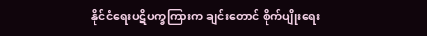နိုင်ငံရေးပဋိပက္ခကြားက ချင်းတောင် စိုက်ပျိုးရေး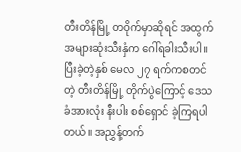တီးတိန်မြို့ တဝိုက်မှာဆိုရင် အထွက် အများဆုံးသီးနှံက ဂေါ်ရခါးသီးပါ။ ပြီးခဲ့တဲ့နှစ် မေလ ၂၇ ရက်ကစတင်တဲ့ တီးတိန်မြို့ တိုက်ပွဲကြောင့် ဒေသခံအားလုံး နီးပါး စစ်ရှောင် ခဲ့ကြရပါတယ်။ အညွှန့်တက်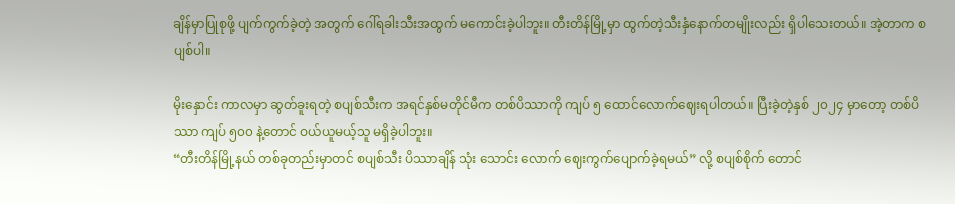ချိန်မှာပြုစုဖို့ ပျက်ကွက်ခဲ့တဲ့ အတွက် ဂေါ်ရခါးသီးအထွက် မကောင်းခဲ့ပါဘူး။ တီးတိန်မြို့မှာ ထွက်တဲ့သီးနှံနောက်တမျိုးလည်း ရှိပါသေးတယ်။ အဲ့တာက စပျစ်ပါ။

မိုးနှောင်း ကာလမှာ ဆွတ်ခူးရတဲ့ စပျစ်သီးက အရင်နှစ်မတိုင်မီက တစ်ပိဿာကို ကျပ် ၅ ထောင်လောက်ဈေးရပါတယ်။ ပြီးခဲ့တဲ့နှစ် ၂၀၂၄ မှာတော့ တစ်ပိဿာ ကျပ် ၅၀၀ နဲ့တောင် ဝယ်ယူမယ့်သူ မရှိခဲ့ပါဘူး။
“တီးတိန်မြို့နယ် တစ်ခုတည်းမှာတင် စပျစ်သီး ပိဿာချိန် သုံး သောင်း လောက် ဈေးကွက်ပျောက်ခဲ့ရမယ်” လို့ စပျစ်စိုက် တောင်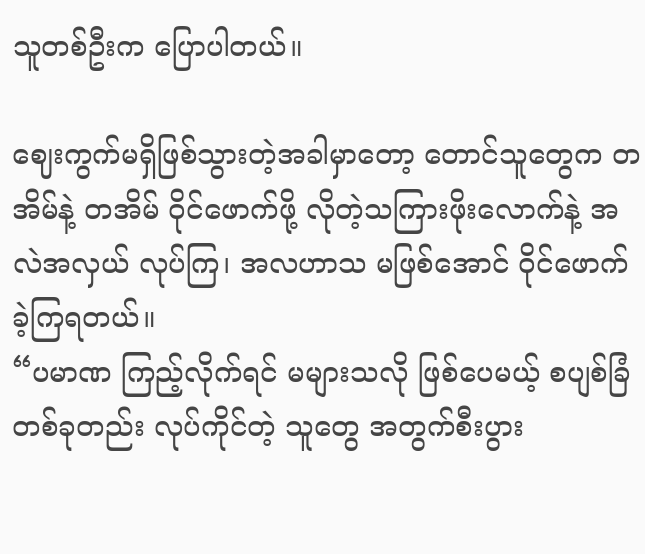သူတစ်ဦးက ပြောပါတယ်။

ဈေးကွက်မရှိဖြစ်သွားတဲ့အခါမှာတော့ တောင်သူတွေက တအိမ်နဲ့ တအိမ် ဝိုင်ဖောက်ဖို့ လိုတဲ့သကြားဖိုးလောက်နဲ့ အလဲအလှယ် လုပ်ကြ၊ အလဟာသ မဖြစ်အောင် ဝိုင်ဖောက်ခဲ့ကြရတယ်။
“ပမာဏ ကြည့်လိုက်ရင် မများသလို ဖြစ်ပေမယ့် စပျစ်ခြံ တစ်ခုတည်း လုပ်ကိုင်တဲ့ သူတွေ အတွက်စီးပွား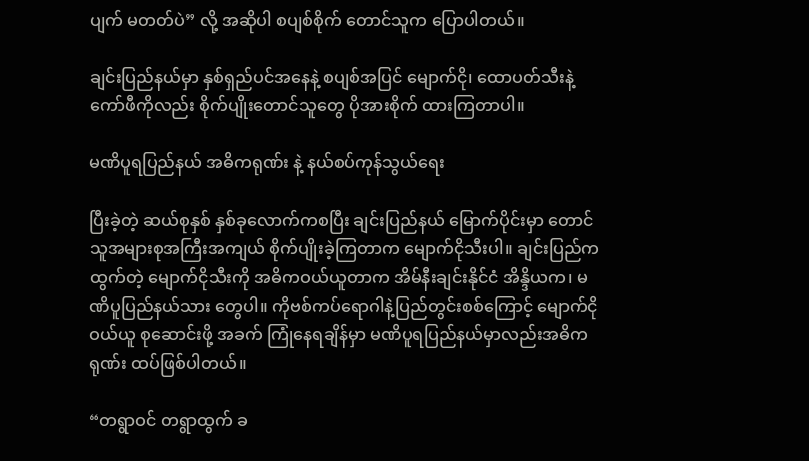ပျက် မတတ်ပဲ” လို့ အဆိုပါ စပျစ်စိုက် တောင်သူက ပြောပါတယ်။

ချင်းပြည်နယ်မှာ နှစ်ရှည်ပင်အနေနဲ့ စပျစ်အပြင် မျောက်ငို၊ ထောပတ်သီးနဲ့ ကော်ဖီကိုလည်း စိုက်ပျိုးတောင်သူတွေ ပိုအားစိုက် ထားကြတာပါ။

မဏိပူရပြည်နယ် အဓိကရုဏ်း နဲ့ နယ်စပ်ကုန်သွယ်ရေး

ပြီးခဲ့တဲ့ ဆယ်စုနှစ် နှစ်ခုလောက်ကစပြီး ချင်းပြည်နယ် မြောက်ပိုင်းမှာ တောင်သူအများစုအကြီးအကျယ် စိုက်ပျိုးခဲ့ကြတာက မျောက်ငိုသီးပါ။ ချင်းပြည်က ထွက်တဲ့ မျောက်ငိုသီးကို အဓိကဝယ်ယူတာက အိမ်နီးချင်းနိုင်ငံ အိန္ဒိယက၊ မဏိပူပြည်နယ်သား တွေပါ။ ကိုဗစ်ကပ်ရောဂါနဲ့ပြည်တွင်းစစ်ကြောင့် မျောက်ငို ဝယ်ယူ စုဆောင်းဖို့ အခက် ကြုံနေရချိန်မှာ မဏိပူရပြည်နယ်မှာလည်းအဓိကရုဏ်း ထပ်ဖြစ်ပါတယ်။

“တရွာဝင် တရွာထွက် ခ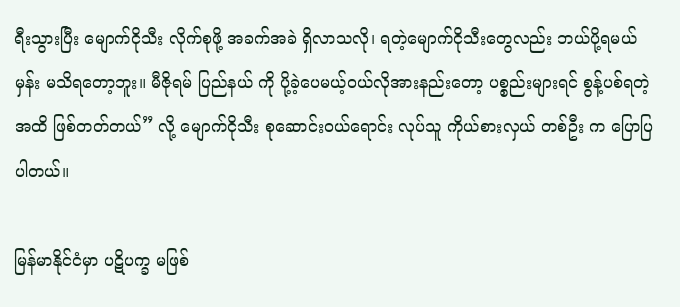ရီးသွားပြီး မျောက်ငိုသီး လိုက်စုဖို့ အခက်အခဲ ရှိလာသလို၊ ရတဲ့မျောက်ငိုသီးတွေလည်း ဘယ်ပို့ရမယ် မှန်း မသိရတော့ဘူး။ မီဇိုရမ် ပြည်နယ် ကို ပို့ခဲ့ပေမယ့်ဝယ်လိုအားနည်းတော့ ပစ္စည်းများရင် စွန့်ပစ်ရတဲ့ အထိ ဖြစ်တတ်တယ်” လို့ မျောက်ငိုသီး စုဆောင်းဝယ်ရောင်း လုပ်သူ ကိုယ်စားလှယ် တစ်ဦး က ပြောပြပါတယ်။

မြန်မာနိုင်ငံမှာ ပဋိပက္ခ မဖြစ်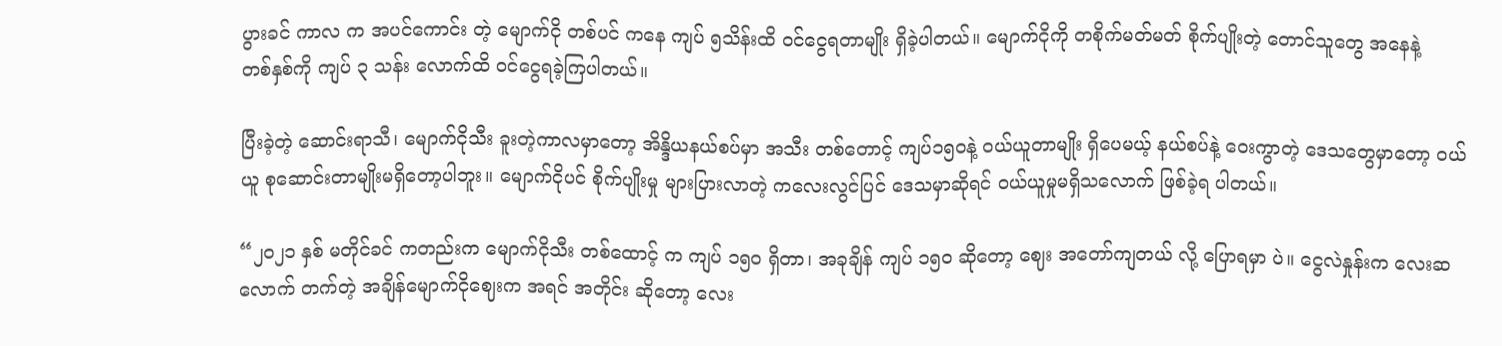ပွားခင် ကာလ က အပင်ကောင်း တဲ့ မျောက်ငို တစ်ပင် ကနေ ကျပ် ၅သိန်းထိ ဝင်ငွေရတာမျိုး ရှိခဲ့ပါတယ်။ မျောက်ငိုကို တစိုက်မတ်မတ် စိုက်ပျိုးတဲ့ တောင်သူတွေ အနေနဲ့
တစ်နှစ်ကို ကျပ် ၃ သန်း လောက်ထိ ဝင်ငွေရခဲ့ကြပါတယ်။

ပြီးခဲ့တဲ့ ဆောင်းရာသီ၊ မျောက်ငိုသီး ခူးတဲ့ကာလမှာတော့ အိန္ဒိယနယ်စပ်မှာ အသီး တစ်တောင့် ကျပ်၁၅၀နဲ့ ဝယ်ယူတာမျိုး ရှိပေမယ့် နယ်စပ်နဲ့ ဝေးကွာတဲ့ ဒေသတွေမှာတော့ ဝယ်ယူ စုဆောင်းတာမျိုးမရှိတော့ပါဘူး။ မျောက်ငိုပင် စိုက်ပျိုးမှု များပြားလာတဲ့ ကလေးလွင်ပြင် ဒေသမှာဆိုရင် ဝယ်ယူမှုမရှိသလောက် ဖြစ်ခဲ့ရ ပါတယ်။

“၂၀၂၁ နှစ် မတိုင်ခင် ကတည်းက မျောက်ငိုသီး တစ်ထောင့် က ကျပ် ၁၅၀ ရှိတာ၊ အခုချိန် ကျပ် ၁၅၀ ဆိုတော့ ဈေး အတော်ကျတယ် လို့ ပြောရမှာ ပဲ။ ငွေလဲနှုန်းက လေးဆ လောက် တက်တဲ့ အချိန်မျောက်ငိုဈေးက အရင် အတိုင်း ဆိုတော့ လေး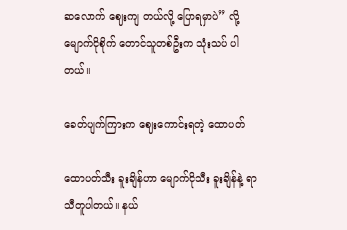ဆလောက် ဈေးကျ တယ်လို့ ပြောရမှာပဲ” လို့မျောက်ငိုစိုက် တောင်သူတစ်ဦးက သုံးသပ် ပါတယ်။

ခေတ်ပျက်ကြားက ဈေးကောင်းရတဲ့ ထောပတ်

ထောပတ်သီး ခူးချိန်ဟာ မျောက်ငိုသီး ခူးချိန်နဲ့ ရာသီတူပါတယ်။ နယ်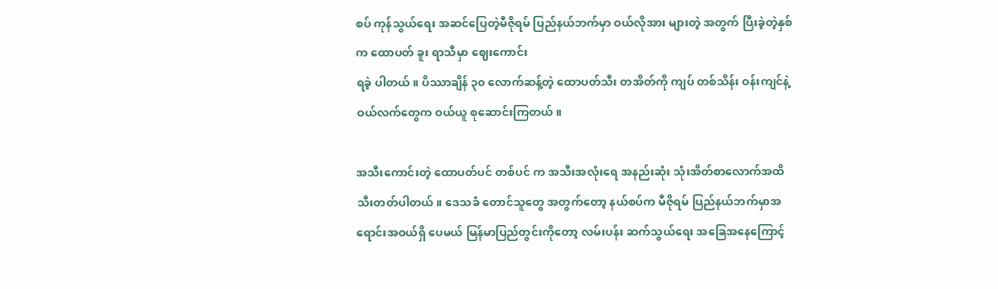စပ် ကုန်သွယ်ရေး အဆင်ပြေတဲ့မီဇိုရမ် ပြည်နယ်ဘက်မှာ ဝယ်လိုအား များတဲ့ အတွက် ပြီးခဲ့တဲ့နှစ်က ထောပတ် ခူး ရာသီမှာ ဈေးကောင်း
ရခဲ့ ပါတယ်။ ပိဿာချိန် ၃၀ လောက်ဆန့်တဲ့ ထောပတ်သီး တအိတ်ကို ကျပ် တစ်သိန်း ဝန်းကျင်နဲ့ဝယ်လက်တွေက ဝယ်ယူ စုဆောင်းကြတယ်။

အသီးကောင်းတဲ့ ထောပတ်ပင် တစ်ပင် က အသီးအလုံးရေ အနည်းဆုံး သုံးအိတ်စာလောက်အထိ သီးတတ်ပါတယ်။ ဒေသခံ တောင်သူတွေ အတွက်တော့ နယ်စပ်က မီဇိုရမ် ပြည်နယ်ဘက်မှာအရောင်းအဝယ်ရှိ ပေမယ် မြန်မာပြည်တွင်းကိုတော့ လမ်းပန်း ဆက်သွယ်ရေး အခြေအနေကြောင့်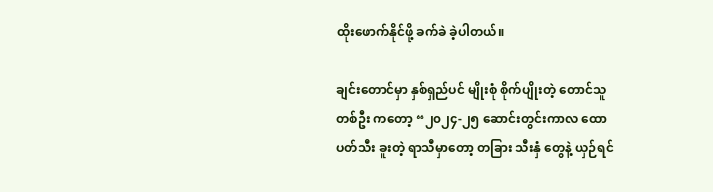ထိုးဖောက်နိုင်ဖို့ ခက်ခဲ ခဲ့ပါတယ်။

ချင်းတောင်မှာ နှစ်ရှည်ပင် မျိုးစုံ စိုက်ပျိုးတဲ့ တောင်သူတစ်ဦး ကတော့ “၂၀၂၄-၂၅ ဆောင်းတွင်းကာလ ထောပတ်သီး ခူးတဲ့ ရာသီမှာတော့ တခြား သီးနှံ တွေနဲ့ ယှဉ်ရင်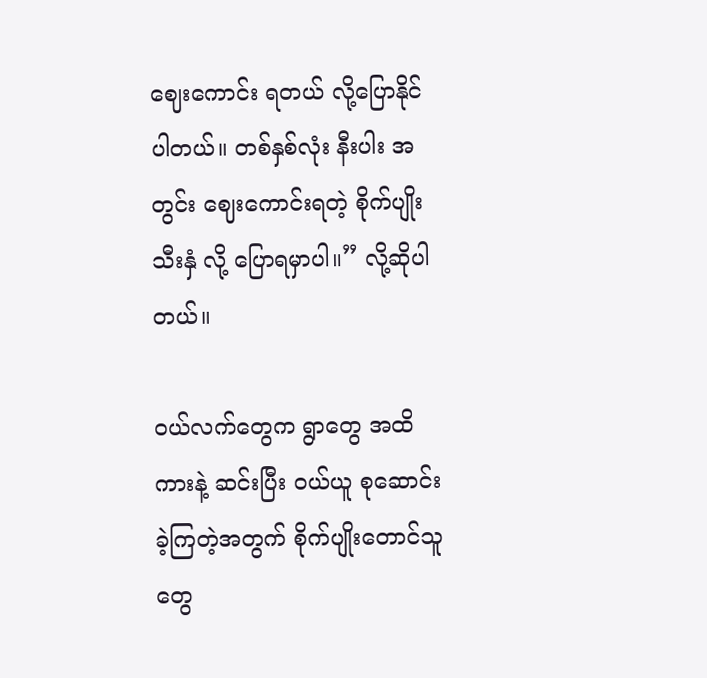ဈေးကောင်း ရတယ် လို့ပြောနိုင်ပါတယ်။ တစ်နှစ်လုံး နီးပါး အတွင်း ဈေးကောင်းရတဲ့ စိုက်ပျိုး သီးနှံ လို့ ပြောရမှာပါ။” လို့ဆိုပါတယ်။

ဝယ်လက်တွေက ရွာတွေ အထိ ကားနဲ့ ဆင်းပြီး ဝယ်ယူ စုဆောင်းခဲ့ကြတဲ့အတွက် စိုက်ပျိုးတောင်သူတွေ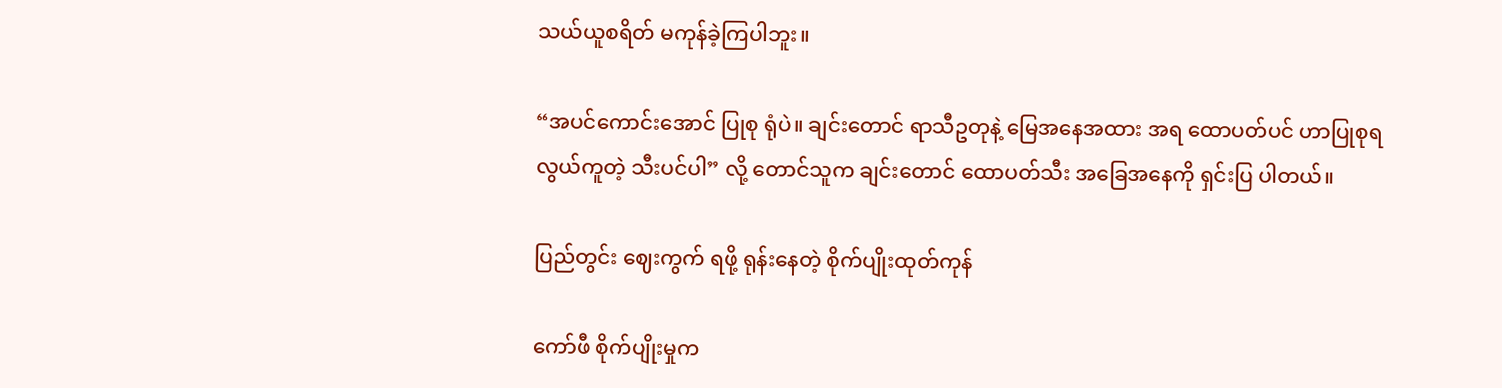သယ်ယူစရိတ် မကုန်ခဲ့ကြပါဘူး။

“အပင်ကောင်းအောင် ပြုစု ရုံပဲ။ ချင်းတောင် ရာသီဥတုနဲ့ မြေအနေအထား အရ ထောပတ်ပင် ဟာပြုစုရ လွယ်ကူတဲ့ သီးပင်ပါ” လို့ တောင်သူက ချင်းတောင် ထောပတ်သီး အခြေအနေကို ရှင်းပြ ပါတယ်။

ပြည်တွင်း ဈေးကွက် ရဖို့ ရုန်းနေတဲ့ စိုက်ပျိုးထုတ်ကုန်

ကော်ဖီ စိုက်ပျိုးမှုက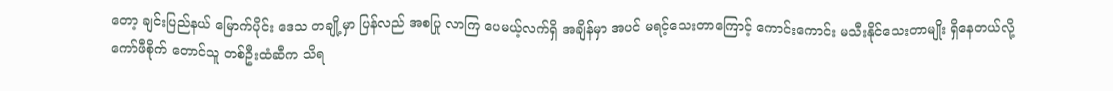တော့ ချင်းပြည်နယ် မြောက်ပိုင်း ဒေသ တချို့မှာ ပြန်လည် အစပြု လာကြ ပေမယ့်လက်ရှိ အချိန်မှာ အပင် မရင့်သေးတာကြောင့် ကောင်းကောင်း မသီးနိုင်သေးတာမျိုး ရှိနေတယ်လို့
ကော်ဖီစိုက် တောင်သူ တစ်ဦးထံဆီက သိရ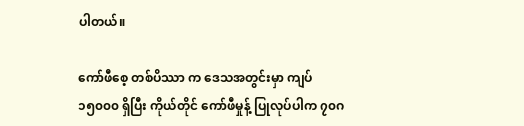ပါတယ်။

ကော်ဖီစေ့ တစ်ပိဿာ က ဒေသအတွင်းမှာ ကျပ် ၁၅၀၀၀ ရှိပြီး ကိုယ်တိုင် ကော်ဖီမှုန့် ပြုလုပ်ပါက ၇၀ဂ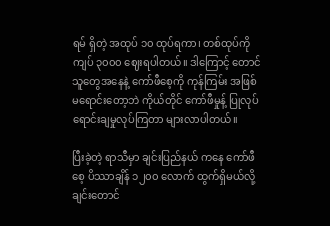ရမ် ရှိတဲ့ အထုပ် ၁၀ ထုပ်ရကာ၊ တစ်ထုပ်ကို ကျပ် ၃၀၀၀ ဈေးရပါတယ်။ ဒါကြောင့် တောင်သူတွေအနေနဲ့ ကော်ဖီစေ့ကို ကုန်ကြမ်း အဖြစ် မရောင်းတော့ဘဲ ကိုယ်တိုင် ကော်ဖီမှုန့် ပြုလုပ် ရောင်းချမှုလုပ်ကြတာ များလာပါတယ်။

ပြီးခဲ့တဲ့ ရာသီမှာ ချင်းပြည်နယ် ကနေ ကော်ဖီစေ့ ပိဿာချိန် ၁၂၀၀ လောက် ထွက်ရှိမယ်လို့ချင်းတောင်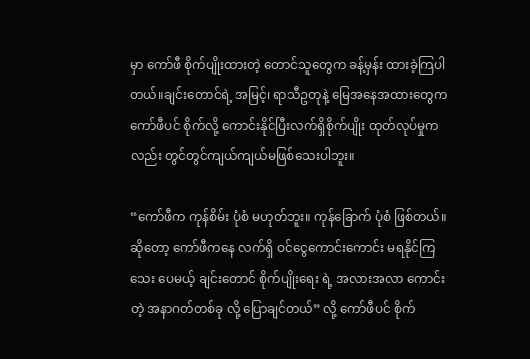မှာ ကော်ဖီ စိုက်ပျိုးထားတဲ့ တောင်သူတွေက ခန့်မှန်း ထားခဲ့ကြပါတယ်။ချင်းတောင်ရဲ့ အမြင့်၊ ရာသီဥတုနဲ့ မြေအနေအထားတွေက ကော်ဖီပင် စိုက်လို့ ကောင်းနိုင်ပြီးလက်ရှိစိုက်ပျိုး ထုတ်လုပ်မှုကလည်း တွင်တွင်ကျယ်ကျယ်မဖြစ်သေးပါဘူး။

“ကော်ဖီက ကုန်စိမ်း ပုံစံ မဟုတ်ဘူး။ ကုန်ခြောက် ပုံစံ ဖြစ်တယ်။ ဆိုတော့ ကော်ဖီကနေ လက်ရှိ ဝင်ငွေကောင်းကောင်း မရနိုင်ကြသေး ပေမယ့် ချင်းတောင် စိုက်ပျိုးရေး ရဲ့ အလားအလာ ကောင်းတဲ့ အနာဂတ်တစ်ခု လို့ ပြောချင်တယ်” လို့ ကော်ဖီပင် စိုက်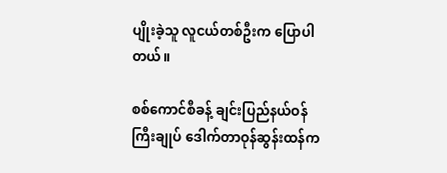ပျိုးခဲ့သူ လူငယ်တစ်ဦးက ပြောပါတယ်။

စစ်ကောင်စီခန့် ချင်းပြည်နယ်ဝန်ကြီးချုပ် ဒေါက်တာဝုန်ဆွန်းထန်က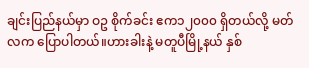ချင်းပြည်နယ်မှာ ဝဥ စိုက်ခင်း ဧက၁၂၀၀၀ ရှိတယ်လို့ မတ်လက ပြောပါတယ်။ဟားခါးနဲ့ မတူပီမြို့နယ် နှစ်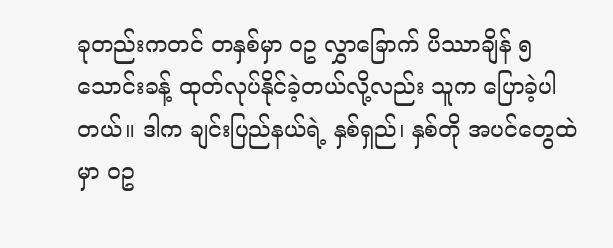ခုတည်းကတင် တနှစ်မှာ ဝဥ လွှာခြောက် ပိဿာချိန် ၅ သောင်းခန့် ထုတ်လုပ်နိုင်ခဲ့တယ်လို့လည်း သူက ပြောခဲ့ပါတယ်။ ဒါက ချင်းပြည်နယ်ရဲ့ နှစ်ရှည်၊ နှစ်တို အပင်တွေထဲမှာ ဝဥ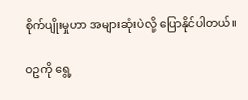စိုက်ပျိုးမှုဟာ အများဆုံးပဲလို့ ပြောနိုင်ပါတယ်။

ဝဥကို ရွေ့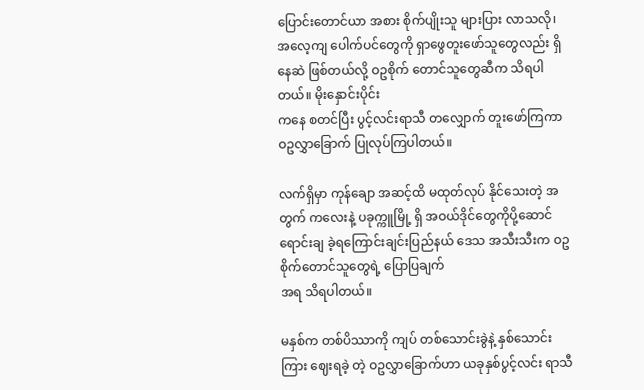ပြောင်းတောင်ယာ အစား စိုက်ပျိုးသူ များပြား လာသလို၊ အလေ့ကျ ပေါက်ပင်တွေကို ရှာဖွေတူးဖော်သူတွေလည်း ရှိနေဆဲ ဖြစ်တယ်လို့ ဝဥစိုက် တောင်သူတွေဆီက သိရပါတယ်။ မိုးနှောင်းပိုင်း
ကနေ စတင်ပြီး ပွင့်လင်းရာသီ တလျှောက် တူးဖော်ကြကာ ဝဥလွှာခြောက် ပြုလုပ်ကြပါတယ်။

လက်ရှိမှာ ကုန်ချော အဆင့်ထိ မထုတ်လုပ် နိုင်သေးတဲ့ အတွက် ကလေးနဲ့ ပခုက္ကူမြို့ ရှိ အဝယ်ဒိုင်တွေကိုပို့ဆောင် ရောင်းချ ခဲ့ရကြောင်းချင်းပြည်နယ် ဒေသ အသီးသီးက ဝဥ စိုက်တောင်သူတွေရဲ့ ပြောပြချက်
အရ သိရပါတယ်။

မနှစ်က တစ်ပိဿာကို ကျပ် တစ်သောင်းခွဲနဲ့ နှစ်သောင်းကြား ဈေးရခဲ့ တဲ့ ဝဥလွှာခြောက်ဟာ ယခုနှစ်ပွင့်လင်း ရာသီ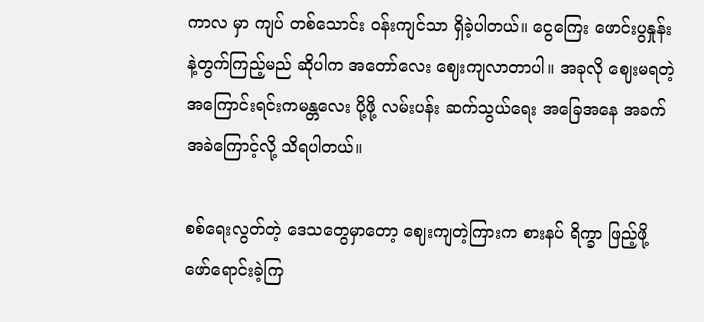ကာလ မှာ ကျပ် တစ်သောင်း ဝန်းကျင်သာ ရှိခဲ့ပါတယ်။ ငွေကြေး ဖောင်းပွနှုန်းနဲ့တွက်ကြည့်မည် ဆိုပါက အတော်လေး ဈေးကျလာတာပါ။ အခုလို ဈေးမရတဲ့ အကြောင်းရင်းကမန္တလေး ပို့ဖို့ လမ်းပန်း ဆက်သွယ်ရေး အခြေအနေ အခက်အခဲကြောင့်လို့ သိရပါတယ်။

စစ်ရေးလွတ်တဲ့ ဒေသတွေမှာတော့ ဈေးကျတဲ့ကြားက စားနပ် ရိက္ခာ ဖြည့်ဖို့ ဖော်ရောင်းခဲ့ကြ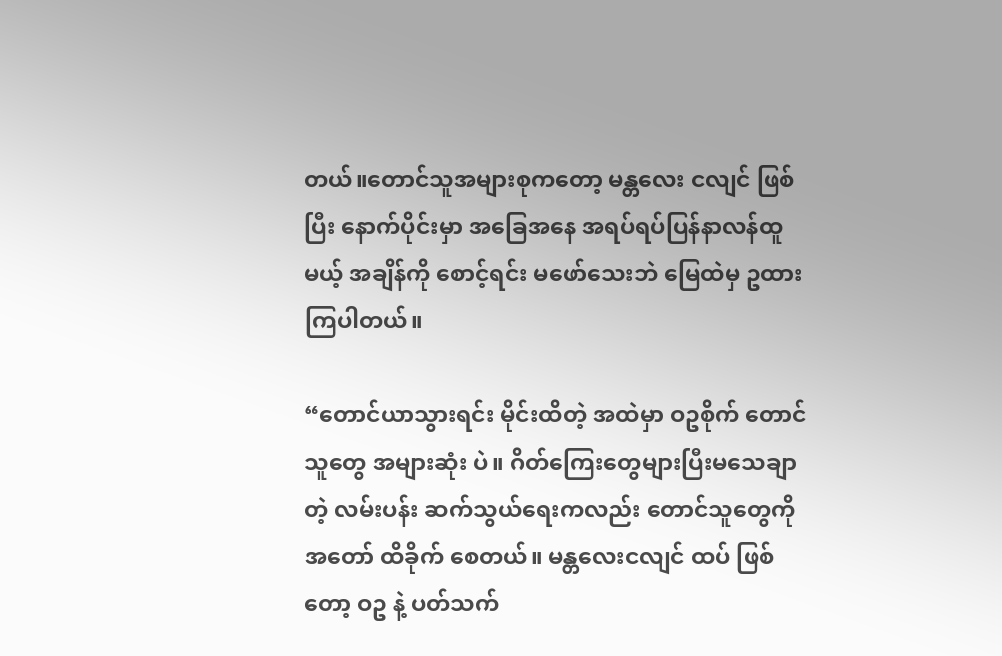တယ်။တောင်သူအများစုကတော့ မန္တလေး ငလျင် ဖြစ်ပြီး နောက်ပိုင်းမှာ အခြေအနေ အရပ်ရပ်ပြန်နာလန်ထူမယ့် အချိန်ကို စောင့်ရင်း မဖော်သေးဘဲ မြေထဲမှ ဥထားကြပါတယ်။

“တောင်ယာသွားရင်း မိုင်းထိတဲ့ အထဲမှာ ဝဥစိုက် တောင်သူတွေ အများဆုံး ပဲ။ ဂိတ်ကြေးတွေများပြီးမသေချာတဲ့ လမ်းပန်း ဆက်သွယ်ရေးကလည်း တောင်သူတွေကို အတော် ထိခိုက် စေတယ်။ မန္တလေးငလျင် ထပ် ဖြစ်တော့ ဝဥ နဲ့ ပတ်သက်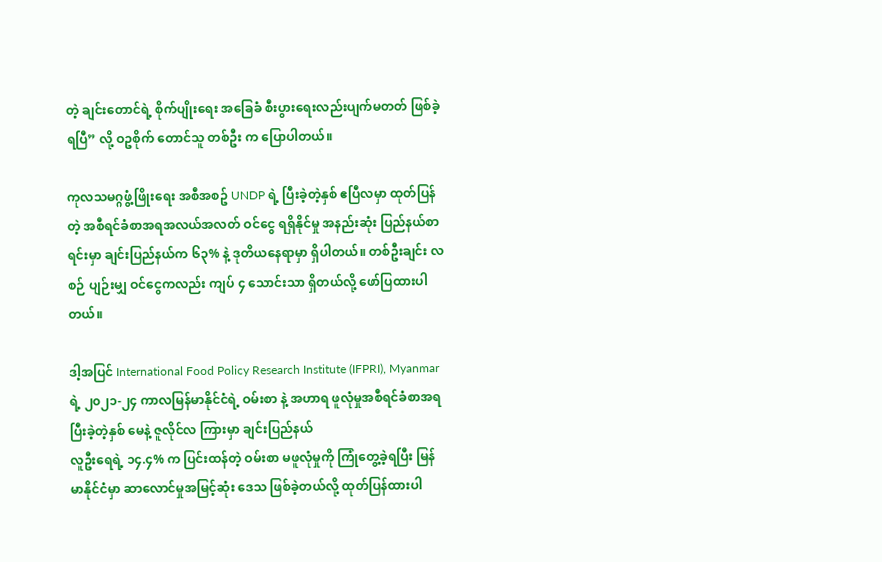တဲ့ ချင်းတောင်ရဲ့ စိုက်ပျိုးရေး အခြေခံ စီးပွားရေးလည်းပျက်မတတ် ဖြစ်ခဲ့ရပြီ” လို့ ဝဥစိုက် တောင်သူ တစ်ဦး က ပြောပါတယ်။

ကုလသမဂ္ဂဖွံ့ဖြိုးရေး အစီအစဥ် UNDP ရဲ့ ပြီးခဲ့တဲ့နှစ် ဧပြီလမှာ ထုတ်ပြန်တဲ့ အစီရင်ခံစာအရအလယ်အလတ် ဝင်ငွေ ရရှိနိုင်မှု အနည်းဆုံး ပြည်နယ်စာရင်းမှာ ချင်းပြည်နယ်က ၆၃% နဲ့ ဒုတိယနေရာမှာ ရှိပါတယ်။ တစ်ဦးချင်း လစဉ် ပျဉ်းမျှ ဝင်ငွေကလည်း ကျပ် ၄ သောင်းသာ ရှိတယ်လို့ ဖော်ပြထားပါတယ်။

ဒါ့အပြင် International Food Policy Research Institute (IFPRI), Myanmar ရဲ့ ၂၀၂၁-၂၄ ကာလမြန်မာနိုင်ငံရဲ့ ဝမ်းစာ နဲ့ အဟာရ ဖူလုံမှုအစီရင်ခံစာအရ ပြီးခဲ့တဲ့နှစ် မေနဲ့ ဇူလိုင်လ ကြားမှာ ချင်းပြည်နယ်
လူဦးရေရဲ့ ၁၄.၄% က ပြင်းထန်တဲ့ ဝမ်းစာ မဖူလုံမှုကို ကြုံတွေ့ခဲ့ရပြီး မြန်မာနိုင်ငံမှာ ဆာလောင်မှုအမြင့်ဆုံး ဒေသ ဖြစ်ခဲ့တယ်လို့ ထုတ်ပြန်ထားပါ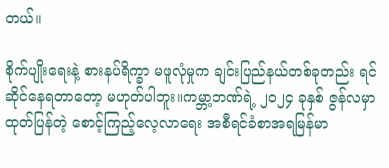တယ်။

စိုက်ပျိုးရေးနဲ့ စားနပ်ရိက္ခာ မဖူလုံမှုက ချင်းပြည်နယ်တစ်ခုတည်း ရင်ဆိုင်နေရတာတော့ မဟုတ်ပါဘူး။ကမ္ဘာ့ဘဏ်ရဲ့ ၂၀၂၄ ခုနှစ် ဇွန်လမှာ ထုတ်ပြန်တဲ့ စောင့်ကြည့်လေ့လာရေး အစီရင်ခံစာအရမြန်မာ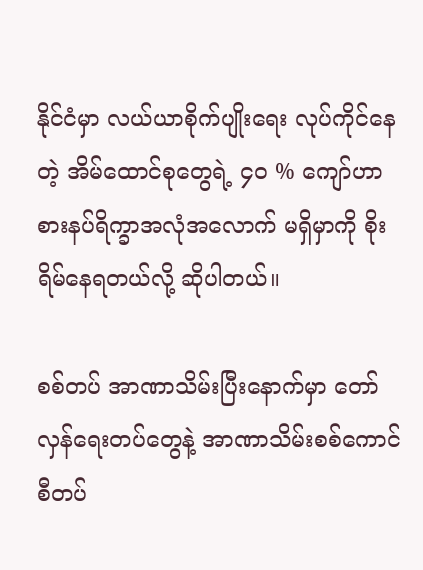နိုင်ငံမှာ လယ်ယာစိုက်ပျိုးရေး လုပ်ကိုင်နေတဲ့ အိမ်ထောင်စုတွေရဲ့ ၄၀ % ကျော်ဟာ စားနပ်ရိက္ခာအလုံအလောက် မရှိမှာကို စိုးရိမ်နေရတယ်လို့ ဆိုပါတယ်။

စစ်တပ် အာဏာသိမ်းပြီးနောက်မှာ တော်လှန်ရေးတပ်တွေနဲ့ အာဏာသိမ်းစစ်ကောင်စီတပ်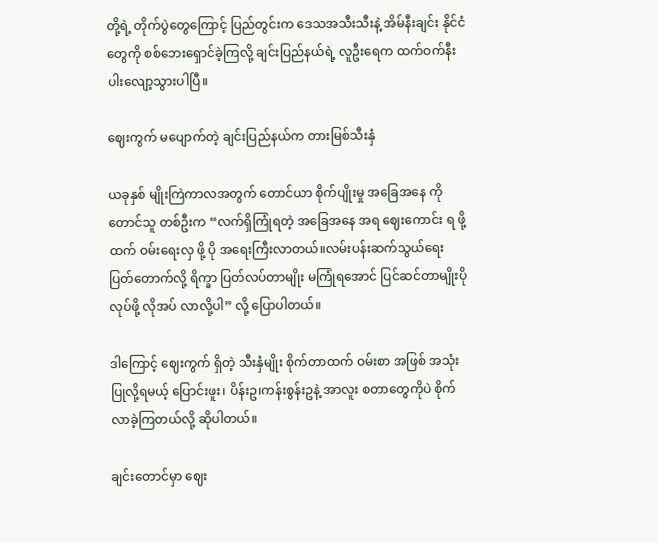တို့ရဲ့ တိုက်ပွဲတွေကြောင့် ပြည်တွင်းက ဒေသအသီးသီးနဲ့ အိမ်နီးချင်း နိုင်ငံတွေကို စစ်ဘေးရှောင်ခဲ့ကြလို့ ချင်းပြည်နယ်ရဲ့ လူဦးရေက ထက်ဝက်နီးပါးလျော့သွားပါပြီ။

ဈေးကွက် မပျောက်တဲ့ ချင်းပြည်နယ်က တားမြစ်သီးနှံ

ယခုနှစ် မျိုးကြဲကာလအတွက် တောင်ယာ စိုက်ပျိုးမှု အခြေအနေ ကို တောင်သူ တစ်ဦးက “လက်ရှိကြုံရတဲ့ အခြေအနေ အရ ဈေးကောင်း ရ ဖို့ ထက် ဝမ်းရေးလှ ဖို့ ပို အရေးကြီးလာတယ်။လမ်းပန်းဆက်သွယ်ရေး ပြတ်တောက်လို့ ရိက္ခာ ပြတ်လပ်တာမျိုး မကြုံရအောင် ပြင်ဆင်တာမျိုးပိုလုပ်ဖို့ လိုအပ် လာလို့ပါ” လို့ ပြောပါတယ်။

ဒါကြောင့် ဈေးကွက် ရှိတဲ့ သီးနှံမျိုး စိုက်တာထက် ဝမ်းစာ အဖြစ် အသုံးပြုလို့ရမယ့် ပြောင်းဖူး၊ ပိန်းဥ၊ကန်းစွန်းဥနဲ့ အာလူး စတာတွေကိုပဲ စိုက်လာခဲ့ကြတယ်လို့ ဆိုပါတယ်။

ချင်းတောင်မှာ ဈေး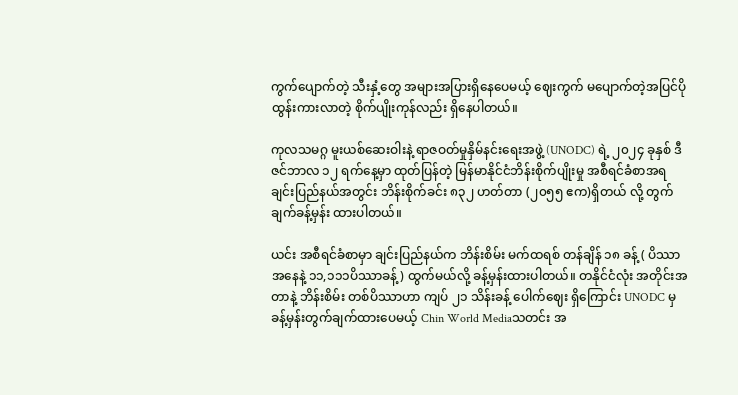ကွက်ပျောက်တဲ့ သီးနှံ့တွေ အများအပြားရှိနေပေမယ့် ဈေးကွက် မပျောက်တဲ့အပြင်ပိုထွန်းကားလာတဲ့ စိုက်ပျိုးကုန်လည်း ရှိနေပါတယ်။

ကုလသမဂ္ဂ မူးယစ်ဆေးဝါးနဲ့ ရာဇဝတ်မှုနှိမ်နင်းရေးအဖွဲ့ (UNODC) ရဲ့ ၂၀၂၄ ခုနှစ် ဒီဇင်ဘာလ ၁၂ ရက်နေ့မှာ ထုတ်ပြန်တဲ့ မြန်မာနိုင်ငံဘိန်းစိုက်ပျိုးမှု အစီရင်ခံစာအရ ချင်းပြည်နယ်အတွင်း ဘိန်းစိုက်ခင်း ၈၃၂ ဟတ်တာ (၂၀၅၅ ဧက)ရှိတယ် လို့ တွက်ချက်ခန့်မှန်း ထားပါတယ်။

ယင်း အစီရင်ခံစာမှာ ချင်းပြည်နယ်က ဘိန်းစိမ်း မက်ထရစ် တန်ချိန် ၁၈ ခန့် ( ပိဿာ အနေနဲ့ ၁၁,၁၁၁ပိဿာခန့်) ထွက်မယ်လို့ ခန့်မှန်းထားပါတယ်။ တနိုင်ငံလုံး အတိုင်းအတာနဲ့ ဘိန်းစိမ်း တစ်ပိဿာဟာ ကျပ် ၂၁ သိန်းခန့် ပေါက်ဈေး ရှိကြောင်း UNODC မှ ခန့်မှန်းတွက်ချက်ထားပေမယ့် Chin World Mediaသတင်း အ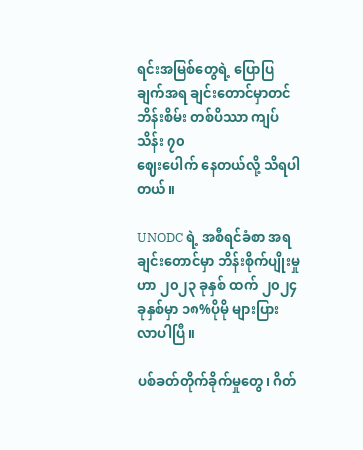ရင်းအမြစ်တွေရဲ့ ပြောပြချက်အရ ချင်းတောင်မှာတင် ဘိန်းစိမ်း တစ်ပိဿာ ကျပ် သိန်း ၇၀
ဈေးပေါက် နေတယ်လို့ သိရပါတယ်။

UNODC ရဲ့ အစီရင်ခံစာ အရ ချင်းတောင်မှာ ဘိန်းစိုက်ပျိုးမှုဟာ ၂၀၂၃ ခုနှစ် ထက် ၂၀၂၄ ခုနှစ်မှာ ၁၈%ပိုမို များပြား လာပါပြီ။

ပစ်ခတ်တိုက်ခိုက်မှုတွေ၊ ဂိတ်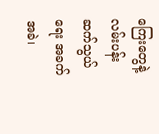ကြေးတွေနဲ့ လမ်းပန်းဆက်သွယ်ရေး အခက်အခဲ၊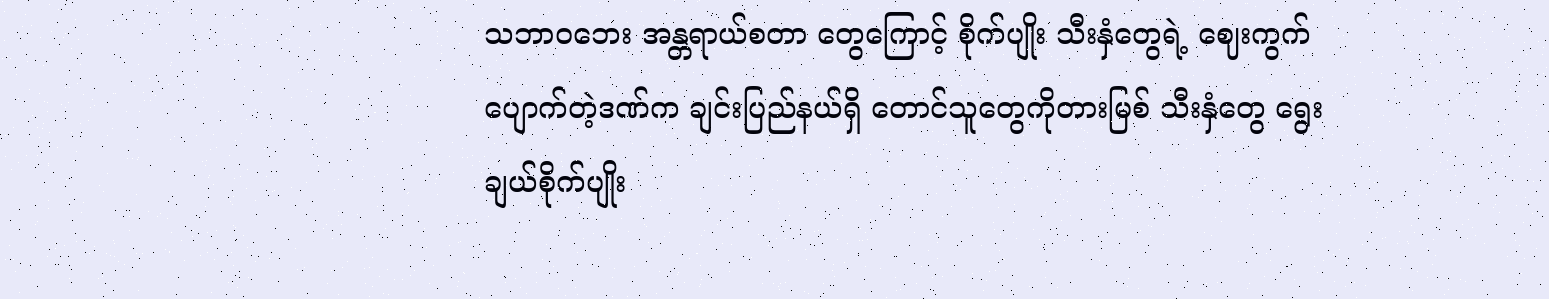သဘာဝဘေး အန္တရာယ်စတာ တွေကြောင့် စိုက်ပျိုး သီးနှံတွေရဲ့ ဈေးကွက် ပျောက်တဲ့ဒဏ်က ချင်းပြည်နယ်ရှိ တောင်သူတွေကိုတားမြစ် သီးနှံတွေ ရွေးချယ်စိုက်ပျိုး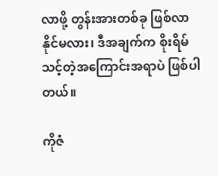လာဖို့ တွန်းအားတစ်ခု ဖြစ်လာနိုင်မလား၊ ဒီအချက်က စိုးရိမ်သင့်တဲ့အကြောင်းအရာပဲ ဖြစ်ပါတယ်။

ကိုဇံ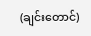(ချင်းတောင်)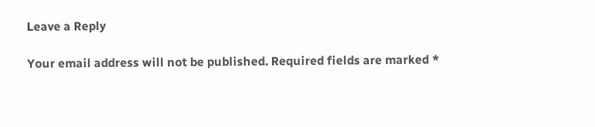Leave a Reply

Your email address will not be published. Required fields are marked *